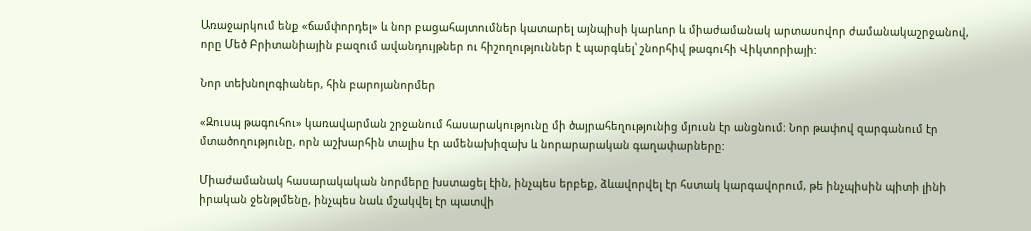Առաջարկում ենք «ճամփորդել» և նոր բացահայտումներ կատարել այնպիսի կարևոր և միաժամանակ արտասովոր ժամանակաշրջանով, որը Մեծ Բրիտանիային բազում ավանդույթներ ու հիշողություններ է պարգևել՝ շնորհիվ թագուհի Վիկտորիայի:

Նոր տեխնոլոգիաներ, հին բարոյանորմեր

«Զուսպ թագուհու» կառավարման շրջանում հասարակությունը մի ծայրահեղությունից մյուսն էր անցնում: Նոր թափով զարգանում էր մտածողությունը, որն աշխարհին տալիս էր ամենախիզախ և նորարարական գաղափարները:

Միաժամանակ հասարակական նորմերը խստացել էին, ինչպես երբեք, ձևավորվել էր հստակ կարգավորում, թե ինչպիսին պիտի լինի իրական ջենթլմենը, ինչպես նաև մշակվել էր պատվի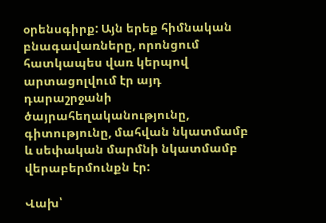օրենսգիրք: Այն երեք հիմնական բնագավառները, որոնցում հատկապես վառ կերպով արտացոլվում էր այդ դարաշրջանի ծայրահեղականությունը, գիտությունը, մահվան նկատմամբ և սեփական մարմնի նկատմամբ վերաբերմունքն էր:

Վախ՝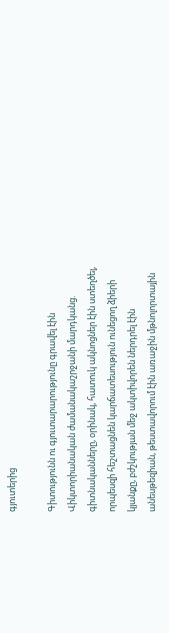գյուտերից

Գիտությունն ու գյուտարարությունը գրավել էին Վիկտորիանական ժամանակաշրջանի մարդկանց. գիտնականները, օրինակ, հատուկ ակնոցներ էին ստեղծել, որպեսզի հեշտացնեն կարճատեսություն ունեցող ձիերի կյանքը, բժշկության մեջ ակտիվորեն ներդրել էին անեսթեզիան, թեստավորում էին առաջին մթնոլորտային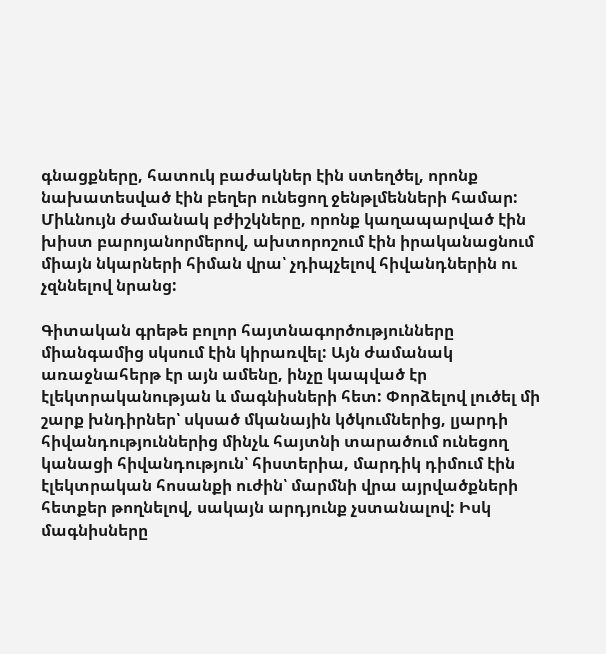գնացքները, հատուկ բաժակներ էին ստեղծել, որոնք նախատեսված էին բեղեր ունեցող ջենթլմենների համար: Միևնույն ժամանակ բժիշկները, որոնք կաղապարված էին խիստ բարոյանորմերով, ախտորոշում էին իրականացնում միայն նկարների հիման վրա՝ չդիպչելով հիվանդներին ու չզննելով նրանց:

Գիտական գրեթե բոլոր հայտնագործությունները միանգամից սկսում էին կիրառվել: Այն ժամանակ առաջնահերթ էր այն ամենը, ինչը կապված էր էլեկտրականության և մագնիսների հետ: Փորձելով լուծել մի շարք խնդիրներ՝ սկսած մկանային կծկումներից, լյարդի հիվանդություններից մինչև հայտնի տարածում ունեցող կանացի հիվանդություն՝ հիստերիա, մարդիկ դիմում էին էլեկտրական հոսանքի ուժին՝ մարմնի վրա այրվածքների հետքեր թողնելով, սակայն արդյունք չստանալով: Իսկ մագնիսները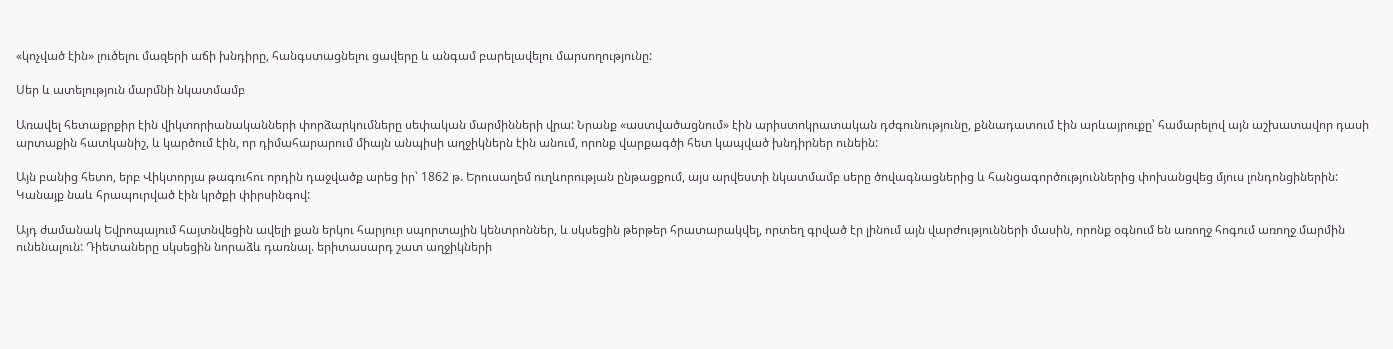«կոչված էին» լուծելու մազերի աճի խնդիրը, հանգստացնելու ցավերը և անգամ բարելավելու մարսողությունը:

Սեր և ատելություն մարմնի նկատմամբ

Առավել հետաքրքիր էին վիկտորիանականների փորձարկումները սեփական մարմինների վրա: Նրանք «աստվածացնում» էին արիստոկրատական դժգունությունը, քննադատում էին արևայրուքը՝ համարելով այն աշխատավոր դասի արտաքին հատկանիշ, և կարծում էին, որ դիմահարարում միայն անպիսի աղջիկներն էին անում, որոնք վարքագծի հետ կապված խնդիրներ ունեին:

Այն բանից հետո, երբ Վիկտորյա թագուհու որդին դաջվածք արեց իր՝ 1862 թ. Երուսաղեմ ուղևորության ընթացքում, այս արվեստի նկատմամբ սերը ծովագնացներից և հանցագործություններից փոխանցվեց մյուս լոնդոնցիներին: Կանայք նաև հրապուրված էին կրծքի փիրսինգով:

Այդ ժամանակ Եվրոպայում հայտնվեցին ավելի քան երկու հարյուր սպորտային կենտրոններ, և սկսեցին թերթեր հրատարակվել, որտեղ գրված էր լինում այն վարժությունների մասին, որոնք օգնում են առողջ հոգում առողջ մարմին ունենալուն: Դիետաները սկսեցին նորաձև դառնալ. երիտասարդ շատ աղջիկների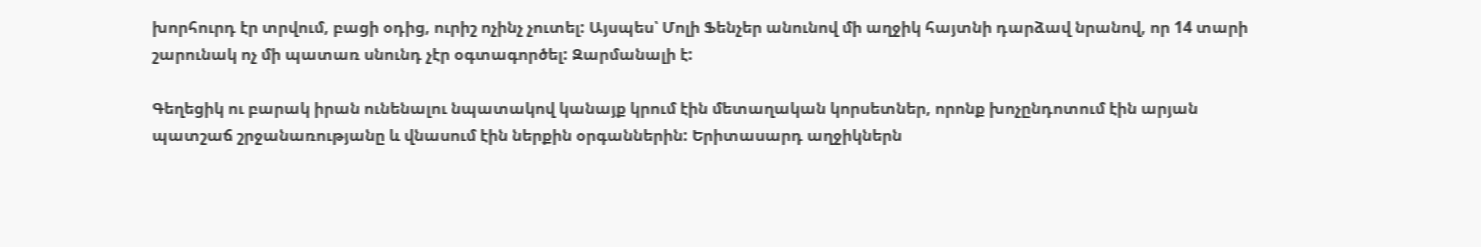խորհուրդ էր տրվում, բացի օդից, ուրիշ ոչինչ չուտել: Այսպես՝ Մոլի Ֆենչեր անունով մի աղջիկ հայտնի դարձավ նրանով, որ 14 տարի շարունակ ոչ մի պատառ սնունդ չէր օգտագործել: Զարմանալի է:

Գեղեցիկ ու բարակ իրան ունենալու նպատակով կանայք կրում էին մետաղական կորսետներ, որոնք խոչընդոտում էին արյան պատշաճ շրջանառությանը և վնասում էին ներքին օրգաններին: Երիտասարդ աղջիկներն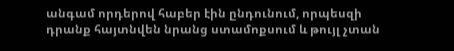անգամ որդերով հաբեր էին ընդունում, որպեսզի դրանք հայտնվեն նրանց ստամոքսում և թույլ չտան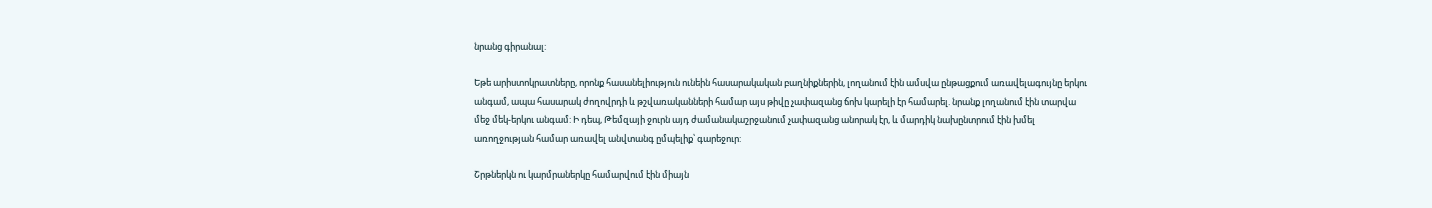նրանց գիրանալ:

Եթե արիստոկրատները, որոնք հասանելիություն ունեին հասարակական բաղնիքներին, լողանում էին ամսվա ընթացքում առավելագույնը երկու անգամ, ապա հասարակ ժողովրդի և թշվառականների համար այս թիվը չափազանց ճոխ կարելի էր համարել. նրանք լողանում էին տարվա մեջ մեկ-երկու անգամ: Ի դեպ, Թեմզայի ջուրն այդ ժամանակաշրջանում չափազանց անորակ էր, և մարդիկ նախընտրում էին խմել առողջության համար առավել անվտանգ ըմպելիք՝ գարեջուր:

Շրթներկն ու կարմրաներկը համարվում էին միայն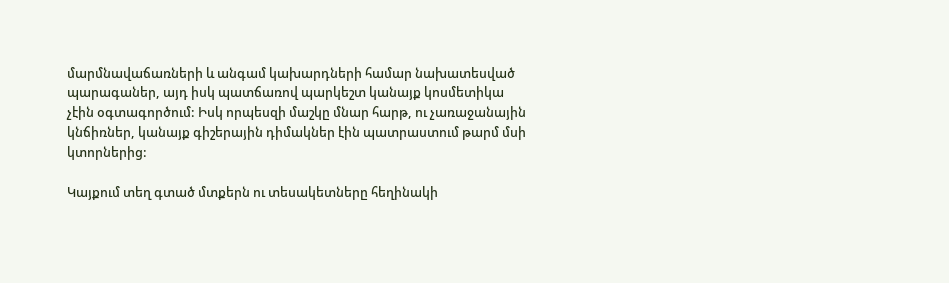մարմնավաճառների և անգամ կախարդների համար նախատեսված պարագաներ, այդ իսկ պատճառով պարկեշտ կանայք կոսմետիկա չէին օգտագործում: Իսկ որպեսզի մաշկը մնար հարթ, ու չառաջանային կնճիռներ, կանայք գիշերային դիմակներ էին պատրաստում թարմ մսի կտորներից:

Կայքում տեղ գտած մտքերն ու տեսակետները հեղինակի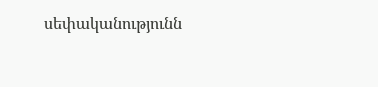սեփականությունն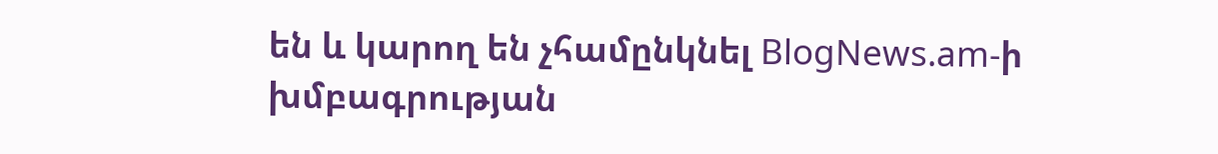են և կարող են չհամընկնել BlogNews.am-ի խմբագրության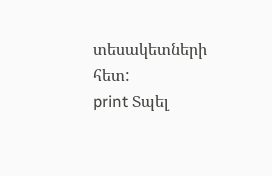տեսակետների հետ:
print Տպել